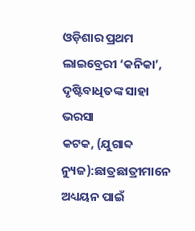ଓଡ଼ିଶାର ପ୍ରଥମ ଲାଇବ୍ରେରୀ ‘କନିକା’, ଦୃଷ୍ଟିବାଧିତଙ୍କ ସାହା ଭରସା
କଟକ, (ଯୁଗାବ୍ଦ ନ୍ୟୁଜ):ଛାତ୍ରଛାତ୍ରୀମାନେ ଅଧ୍ୟୟନ ପାଇଁ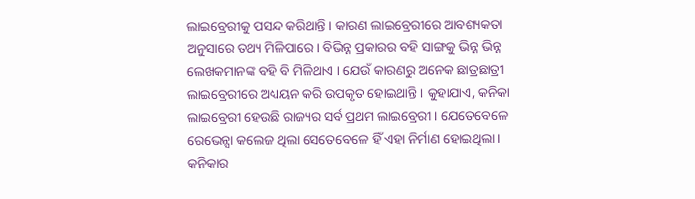ଲାଇବ୍ରେରୀକୁ ପସନ୍ଦ କରିଥାନ୍ତି । କାରଣ ଲାଇବ୍ରେରୀରେ ଆବଶ୍ୟକତା ଅନୁସାରେ ତଥ୍ୟ ମିଳିପାରେ। ବିଭିନ୍ନ ପ୍ରକାରର ବହି ସାଙ୍ଗକୁ ଭିନ୍ନ ଭିନ୍ନ ଲେଖକମାନଙ୍କ ବହି ବି ମିଳିଥାଏ । ଯେଉଁ କାରଣରୁ ଅନେକ ଛାତ୍ରଛାତ୍ରୀ ଲାଇବ୍ରେରୀରେ ଅଧ୍ୟୟନ କରି ଉପକୃତ ହୋଇଥାନ୍ତି । କୁହାଯାଏ, କନିକା ଲାଇବ୍ରେରୀ ହେଉଛି ରାଜ୍ୟର ସର୍ବ ପ୍ରଥମ ଲାଇବ୍ରେରୀ । ଯେତେବେଳେ ରେଭେନ୍ସା କଲେଜ ଥିଲା ସେତେବେଳେ ହିଁ ଏହା ନିର୍ମାଣ ହୋଇଥିଲା । କନିକାର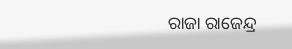ରାଜା ରାଜେନ୍ଦ୍ର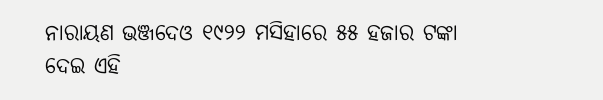ନାରାୟଣ ଭଞ୍ଜଦେଓ ୧୯୨୨ ମସିହାରେ ୫୫ ହଜାର ଟଙ୍କା ଦେଇ ଏହି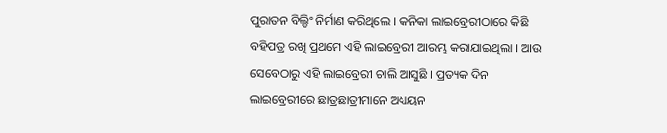ପୁରାତନ ବିଲ୍ଡିଂ ନିର୍ମାଣ କରିଥିଲେ । କନିକା ଲାଇବ୍ରେରୀଠାରେ କିଛି ବହିପତ୍ର ରଖି ପ୍ରଥମେ ଏହି ଲାଇବ୍ରେରୀ ଆରମ୍ଭ କରାଯାଇଥିଲା । ଆଉ ସେବେଠାରୁ ଏହି ଲାଇବ୍ରେରୀ ଚାଲି ଆସୁଛି । ପ୍ରତ୍ୟକ ଦିନ ଲାଇବ୍ରେରୀରେ ଛାତ୍ରଛାତ୍ରୀମାନେ ଅଧ୍ୟୟନ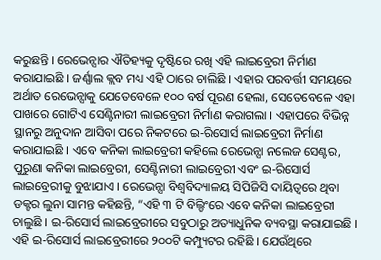କରୁଛନ୍ତି । ରେଭେନ୍ସାର ଐତିହ୍ୟକୁ ଦୃଷ୍ଟିରେ ରଖି ଏହି ଲାଇବ୍ରେରୀ ନିର୍ମାଣ କରାଯାଇଛି । ଜର୍ଣ୍ଣାଲ କ୍ଲବ ମଧ୍ୟ ଏହି ଠାରେ ଚାଲିଛି । ଏହାର ପରବର୍ତ୍ତୀ ସମୟରେ ଅର୍ଥାତ ରେଭେନ୍ସାକୁ ଯେତେବେଳେ ୧୦୦ ବର୍ଷ ପୂରଣ ହେଲା, ସେତେବେଳେ ଏହା ପାଖରେ ଗୋଟିଏ ସେଣ୍ଟିନାରୀ ଲାଇବ୍ରେରୀ ନିର୍ମାଣ କରାଗଲା । ଏହାପରେ ବିଭିନ୍ନ ସ୍ଥାନରୁ ଅନୁଦାନ ଆସିବା ପରେ ନିକଟରେ ଇ-ରିସୋର୍ସ ଲାଇବ୍ରେରୀ ନିର୍ମାଣ କରାଯାଇଛି । ଏବେ କନିକା ଲାଇବ୍ରେରୀ କହିଲେ ରେଭେନ୍ସା ନଲେଜ ସେଣ୍ଟର, ପୁରୁଣା କନିକା ଲାଇବ୍ରେରୀ, ସେଣ୍ଟିନାରୀ ଲାଇବ୍ରେରୀ ଏବଂ ଇ-ରିସୋର୍ସ ଲାଇବ୍ରେରୀକୁ ବୁଝାଯାଏ । ରେଭେନ୍ସା ବିଶ୍ୱବିଦ୍ୟାଳୟ ସିପିଜିସି ଦାୟିତ୍ୱରେ ଥିବା ଡକ୍ଟର ଲୁନା ସାମନ୍ତ କହିଛନ୍ତି, “ଏହି ୩ ଟି ବିଲ୍ଡିଂରେ ଏବେ କନିକା ଲାଇବ୍ରେରୀ ଚାଲୁଛି । ଇ-ରିସୋର୍ସ ଲାଇବ୍ରେରୀରେ ସବୁଠାରୁ ଅତ୍ୟାଧୁନିକ ବ୍ୟବସ୍ଥା କରାଯାଇଛି । ଏହି ଇ-ରିସୋର୍ସ ଲାଇବ୍ରେରୀରେ ୨୦୦ଟି କମ୍ପ୍ୟୁଟର ରହିଛି । ଯେଉଁଥିରେ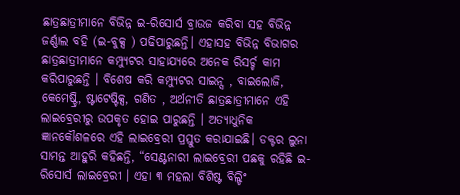ଛାତ୍ରଛାତ୍ରୀମାନେ ବିଭିନ୍ନ ଇ-ରିସୋର୍ସ ବ୍ରାଉଜ କରିବା ସହ ବିଭିନ୍ନ ଜର୍ଣ୍ଣାଲ ବହି (ଇ-ବୁକ୍ସ ) ପଢିପାରୁଛନ୍ତି। ଏହାସହ ବିଭିନ୍ନ ବିଭାଗର ଛାତ୍ରଛାତ୍ରୀମାନେ କମ୍ପ୍ୟୁଟର ସାହାଯ୍ୟରେ ଅନେକ ରିସର୍ଚ୍ଚ କାମ କରିପାରୁଛନ୍ତି । ବିଶେଷ କରି କମ୍ପ୍ୟୁଟର ସାଇନ୍ସ , ବାଇଲୋଜି, କେମେଷ୍ଟ୍ରି, ଷ୍ଟାଟେଷ୍ଟିକ୍ସ, ଗଣିତ , ଅର୍ଥନୀତି ଛାତ୍ରଛାତ୍ରୀମାନେ ଏହି ଲାଇବ୍ରେରୀରୁ ଉପକୃତ ହୋଇ ପାରୁଛନ୍ତି । ଅତ୍ୟାଧୁନିକ ଜ୍ଞାନକୌଶଳରେ ଏହି ଲାଇବ୍ରେରୀ ପ୍ରସ୍ତୁତ କରାଯାଇଛି। ଡକ୍ଟର ଲୁନା ସାମନ୍ତ ଆହୁରି କହିଛନ୍ତି, “ସେଣ୍ଟନାରୀ ଲାଇବ୍ରେରୀ ପଛକୁ ରହିଛି ଇ-ରିସୋର୍ସ ଲାଇବ୍ରେରୀ । ଏହା ୩ ମହଲା ବିଶିଷ୍ଟ ବିଲ୍ଡିଂ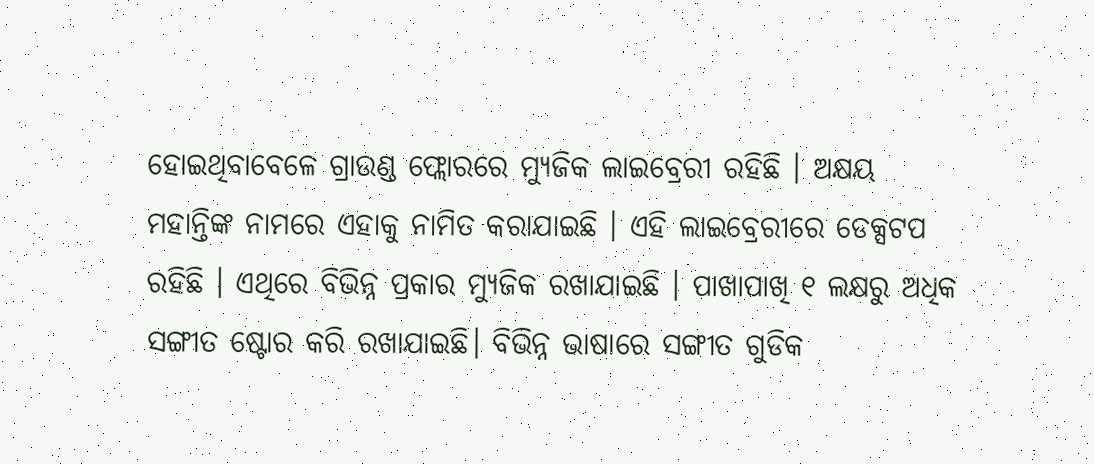ହୋଇଥିବାବେଳେ ଗ୍ରାଉଣ୍ଡ ଫ୍ଲୋରରେ ମ୍ୟୁଜିକ ଲାଇବ୍ରେରୀ ରହିଛି । ଅକ୍ଷୟ ମହାନ୍ତିଙ୍କ ନାମରେ ଏହାକୁ ନାମିତ କରାଯାଇଛି । ଏହି ଲାଇବ୍ରେରୀରେ ଡେକ୍ସଟପ ରହିଛି । ଏଥିରେ ବିଭିନ୍ନ ପ୍ରକାର ମ୍ୟୁଜିକ ରଖାଯାଇଛି । ପାଖାପାଖି ୧ ଲକ୍ଷରୁ ଅଧିକ ସଙ୍ଗୀତ ଷ୍ଟୋର କରି ରଖାଯାଇଛି। ବିଭିନ୍ନ ଭାଷାରେ ସଙ୍ଗୀତ ଗୁଡିକ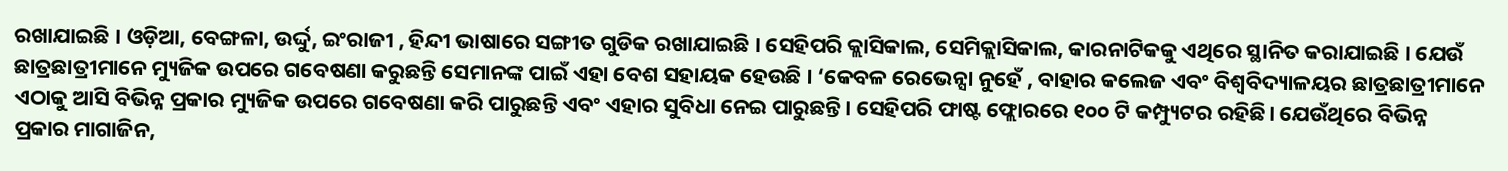ରଖାଯାଇଛି । ଓଡ଼ିଆ, ବେଙ୍ଗଳା, ଉର୍ଦ୍ଦୁ, ଇଂରାଜୀ , ହିନ୍ଦୀ ଭାଷାରେ ସଙ୍ଗୀତ ଗୁଡିକ ରଖାଯାଇଛି । ସେହିପରି କ୍ଲାସିକାଲ, ସେମିକ୍ଲାସିକାଲ, କାରନାଟିକକୁ ଏଥିରେ ସ୍ଥାନିତ କରାଯାଇଛି । ଯେଉଁ ଛାତ୍ରଛାତ୍ରୀମାନେ ମ୍ୟୁଜିକ ଉପରେ ଗବେଷଣା କରୁଛନ୍ତି ସେମାନଙ୍କ ପାଇଁ ଏହା ବେଶ ସହାୟକ ହେଉଛି । ‘କେବଳ ରେଭେନ୍ସା ନୁହେଁ , ବାହାର କଲେଜ ଏବଂ ବିଶ୍ୱବିଦ୍ୟାଳୟର ଛାତ୍ରଛାତ୍ରୀମାନେ ଏଠାକୁ ଆସି ବିଭିନ୍ନ ପ୍ରକାର ମ୍ୟୁଜିକ ଉପରେ ଗବେଷଣା କରି ପାରୁଛନ୍ତି ଏବଂ ଏହାର ସୁବିଧା ନେଇ ପାରୁଛନ୍ତି। ସେହିପରି ଫାଷ୍ଟ ଫ୍ଲୋରରେ ୧୦୦ ଟି କମ୍ପ୍ୟୁଟର ରହିଛି। ଯେଉଁଥିରେ ବିଭିନ୍ନ ପ୍ରକାର ମାଗାଜିନ,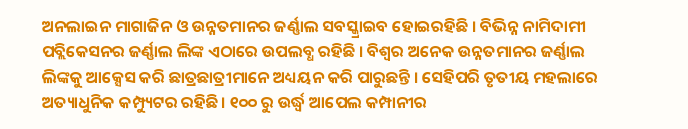ଅନଲାଇନ ମାଗାଜିନ ଓ ଉନ୍ନତମାନର ଜର୍ଣ୍ଣାଲ ସବସ୍କ୍ରାଇବ ହୋଇରହିଛି । ବିଭିନ୍ନ ନାମିଦାମୀ ପବ୍ଲିକେସନର ଜର୍ଣ୍ଣାଲ ଲିଙ୍କ ଏଠାରେ ଉପଲବ୍ଧ ରହିଛି । ବିଶ୍ୱର ଅନେକ ଉନ୍ନତମାନର ଜର୍ଣ୍ଣାଲ ଲିଙ୍କକୁ ଆକ୍ସେସ କରି ଛାତ୍ରଛାତ୍ରୀମାନେ ଅଧ୍ୟୟନ କରି ପାରୁଛନ୍ତି । ସେହିପରି ତୃତୀୟ ମହଲାରେ ଅତ୍ୟାଧୁନିକ କମ୍ପ୍ୟୁଟର ରହିଛି। ୧୦୦ ରୁ ଉର୍ଦ୍ଧ୍ବ ଆପେଲ କମ୍ପାନୀର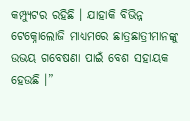କମ୍ପ୍ୟୁଟର ରହିଛି । ଯାହାକି ବିଭିନ୍ନ ଟେକ୍ନୋଲୋଜି ମାଧ୍ୟମରେ ଛାତ୍ରଛାତ୍ରୀମାନଙ୍କୁ ଉଭୟ ଗବେଷଣା ପାଇଁ ବେଶ ସହାୟକ ହେଉଛି ।”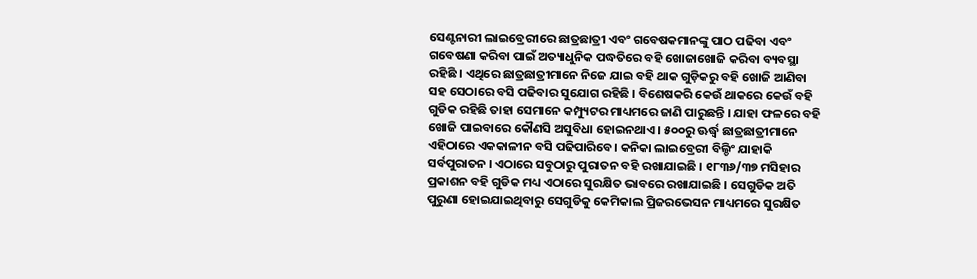ସେଣ୍ଟନାରୀ ଲାଇବ୍ରେରୀରେ ଛାତ୍ରଛାତ୍ରୀ ଏବଂ ଗବେଷକମାନଙ୍କୁ ପାଠ ପଢିବା ଏବଂ ଗବେଷଣା କରିବା ପାଇଁ ଅତ୍ୟାଧୁନିକ ପଦ୍ଧତିରେ ବହି ଖୋଜାଖୋଜି କରିବା ବ୍ୟବସ୍ଥା ରହିଛି । ଏଥିରେ ଛାତ୍ରଛାତ୍ରୀମାନେ ନିଜେ ଯାଇ ବହି ଥାକ ଗୁଡ଼ିକରୁ ବହି ଖୋଜି ଆଣିବା ସହ ସେଠାରେ ବସି ପଢିବାର ସୁଯୋଗ ରହିଛି । ବିଶେଷକରି କେଉଁ ଥାକରେ କେଉଁ ବହି ଗୁଡିକ ରହିଛି ତାହା ସେମାନେ କମ୍ପ୍ୟୁଟର ମାଧ୍ୟମରେ ଜାଣି ପାରୁଛନ୍ତି । ଯାହା ଫଳରେ ବହି ଖୋଜି ପାଇବାରେ କୌଣସି ଅସୁବିଧା ହୋଇନଥାଏ । ୫୦୦ରୁ ଊର୍ଦ୍ଧ୍ବ ଛାତ୍ରଛାତ୍ରୀମାନେ ଏହିଠାରେ ଏକକାଳୀନ ବସି ପଢିପାରିବେ। କନିକା ଲାଇବ୍ରେରୀ ବିଲ୍ଡିଂ ଯାହାକି ସର୍ବପୁରାତନ । ଏଠାରେ ସବୁଠାରୁ ପୁରାତନ ବହି ରଖାଯାଇଛି । ୧୮୩୬/୩୭ ମସିହାର ପ୍ରକାଶନ ବହି ଗୁଡିକ ମଧ୍ୟ ଏଠାରେ ସୁରକ୍ଷିତ ଭାବରେ ରଖାଯାଇଛି । ସେଗୁଡିକ ଅତି ପୁରୁଣା ହୋଇଯାଇଥିବାରୁ ସେଗୁଡିକୁ କେମିକାଲ ପ୍ରିଜରଭେସନ ମାଧ୍ୟମରେ ସୁରକ୍ଷିତ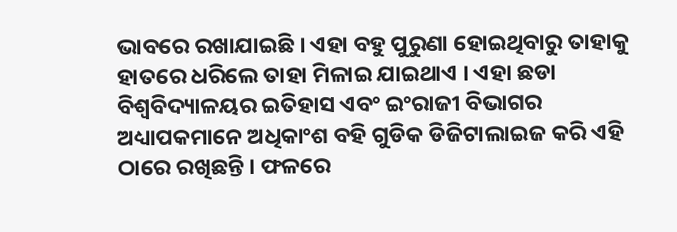ଭାବରେ ରଖାଯାଇଛି । ଏହା ବହୁ ପୁରୁଣା ହୋଇଥିବାରୁ ତାହାକୁ ହାତରେ ଧରିଲେ ତାହା ମିଳାଇ ଯାଇଥାଏ । ଏହା ଛଡା ବିଶ୍ୱବିଦ୍ୟାଳୟର ଇତିହାସ ଏବଂ ଇଂରାଜୀ ବିଭାଗର ଅଧ୍ୟାପକମାନେ ଅଧିକାଂଶ ବହି ଗୁଡିକ ଡିଜିଟାଲାଇଜ କରି ଏହି ଠାରେ ରଖିଛନ୍ତି । ଫଳରେ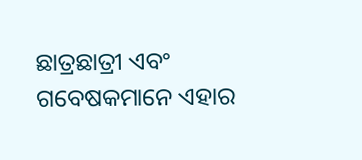ଛାତ୍ରଛାତ୍ରୀ ଏବଂ ଗବେଷକମାନେ ଏହାର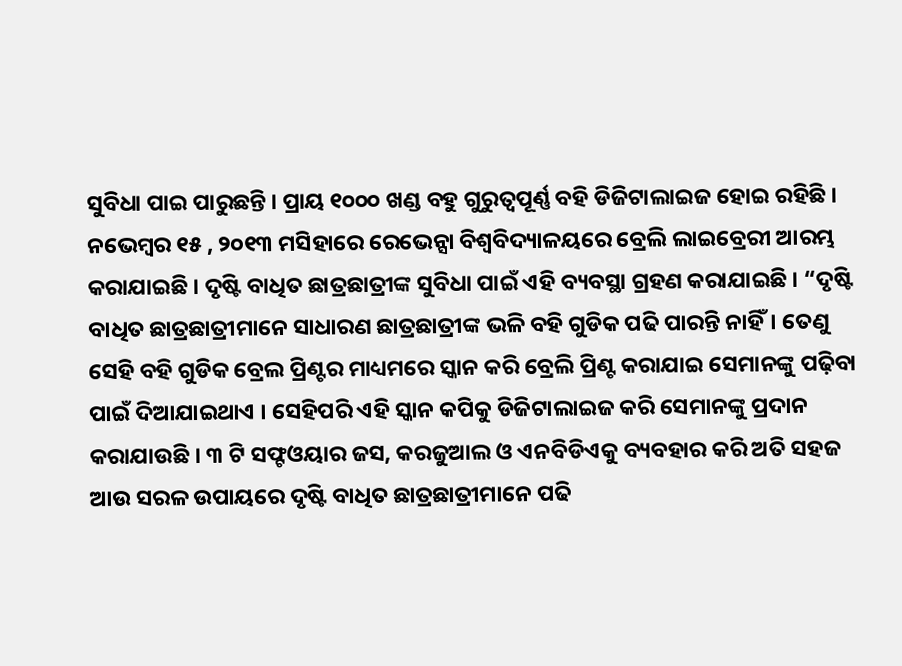ସୁବିଧା ପାଇ ପାରୁଛନ୍ତି । ପ୍ରାୟ ୧୦୦୦ ଖଣ୍ଡ ବହୁ ଗୁରୁତ୍ବପୂର୍ଣ୍ଣ ବହି ଡିଜିଟାଲାଇଜ ହୋଇ ରହିଛି । ନଭେମ୍ବର ୧୫ , ୨୦୧୩ ମସିହାରେ ରେଭେନ୍ସା ବିଶ୍ୱବିଦ୍ୟାଳୟରେ ବ୍ରେଲି ଲାଇବ୍ରେରୀ ଆରମ୍ଭ କରାଯାଇଛି । ଦୃଷ୍ଟି ବାଧିତ ଛାତ୍ରଛାତ୍ରୀଙ୍କ ସୁବିଧା ପାଇଁ ଏହି ବ୍ୟବସ୍ଥା ଗ୍ରହଣ କରାଯାଇଛି । “ଦୃଷ୍ଟି ବାଧିତ ଛାତ୍ରଛାତ୍ରୀମାନେ ସାଧାରଣ ଛାତ୍ରଛାତ୍ରୀଙ୍କ ଭଳି ବହି ଗୁଡିକ ପଢି ପାରନ୍ତି ନାହିଁ। ତେଣୁ ସେହି ବହି ଗୁଡିକ ବ୍ରେଲ ପ୍ରିଣ୍ଟର ମାଧ୍ୟମରେ ସ୍କାନ କରି ବ୍ରେଲି ପ୍ରିଣ୍ଟ କରାଯାଇ ସେମାନଙ୍କୁ ପଢ଼ିବା ପାଇଁ ଦିଆଯାଇଥାଏ । ସେହିପରି ଏହି ସ୍କାନ କପିକୁ ଡିଜିଟାଲାଇଜ କରି ସେମାନଙ୍କୁ ପ୍ରଦାନ କରାଯାଉଛି । ୩ ଟି ସଫ୍ଟଓୟାର ଜସ, କରଜୁଆଲ ଓ ଏନବିଡିଏକୁ ବ୍ୟବହାର କରି ଅତି ସହଜ ଆଉ ସରଳ ଉପାୟରେ ଦୃଷ୍ଟି ବାଧିତ ଛାତ୍ରଛାତ୍ରୀମାନେ ପଢି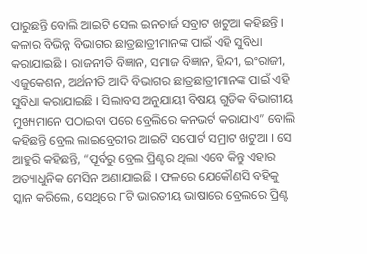ପାରୁଛନ୍ତି ବୋଲି ଆଇଟି ସେଲ ଇନଚାର୍ଜ ସବ୍ରାଟ ଖଟୁଆ କହିଛନ୍ତି । କଳାର ବିଭିନ୍ନ ବିଭାଗର ଛାତ୍ରଛାତ୍ରୀମାନଙ୍କ ପାଇଁ ଏହି ସୁବିଧା କରାଯାଇଛି । ରାଜନୀତି ବିଜ୍ଞାନ, ସମାଜ ବିଜ୍ଞାନ, ହିନ୍ଦୀ, ଇଂରାଜୀ, ଏଜୁକେଶନ, ଅର୍ଥନୀତି ଆଦି ବିଭାଗର ଛାତ୍ରଛାତ୍ରୀମାନଙ୍କ ପାଇଁ ଏହି ସୁବିଧା କରାଯାଇଛି । ସିଲାବସ ଅନୁଯାୟୀ ବିଷୟ ଗୁଡିକ ବିଭାଗୀୟ ମୁଖ୍ୟମାନେ ପଠାଇବା ପରେ ବ୍ରେଲିରେ କନଭର୍ଟ କରାଯାଏ” ବୋଲି କହିଛନ୍ତି ବ୍ରେଲ ଲାଇବ୍ରେରୀର ଆଇଟି ସପୋର୍ଟ ସମ୍ରାଟ ଖଟୁଆ । ସେ ଆହୁରି କହିଛନ୍ତି, “ପୂର୍ବରୁ ବ୍ରେଲ ପ୍ରିଣ୍ଟର ଥିଲା ଏବେ କିନ୍ତୁ ଏହାର ଅତ୍ୟାଧୁନିକ ମେସିନ ଅଣାଯାଇଛି । ଫଳରେ ଯେକୌଣସି ବହିକୁ ସ୍କାନ କରିଲେ, ସେଥିରେ ୮ଟି ଭାରତୀୟ ଭାଷାରେ ବ୍ରେଲରେ ପ୍ରିଣ୍ଟ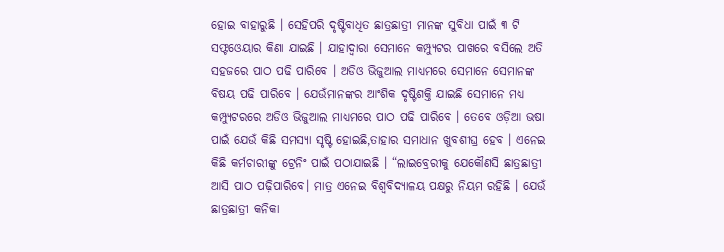ହୋଇ ବାହାରୁଛି । ସେହିପରି ଦୃଷ୍ଟିବାଧିତ ଛାତ୍ରଛାତ୍ରୀ ମାନଙ୍କ ସୁବିଧା ପାଇଁ ୩ ଟି ସଫ୍ଟଓେୟାର କିଣା ଯାଇଛି । ଯାହାଦ୍ୱାରା ସେମାନେ କମ୍ପ୍ୟୁଟର ପାଖରେ ବସିଲେ ଅତି ସହଜରେ ପାଠ ପଢି ପାରିବେ । ଅଡିଓ ଭିଜୁଆଲ ମାଧ୍ୟମରେ ସେମାନେ ସେମାନଙ୍କ ବିଷୟ ପଢି ପାରିବେ । ଯେଉଁମାନଙ୍କର ଆଂଶିକ ଦୃଷ୍ଟିଶକ୍ତି ଯାଇଛି ସେମାନେ ମଧ୍ୟ କମ୍ପ୍ୟୁଟରରେ ଅଡିଓ ଭିଜୁଆଲ ମାଧ୍ୟମରେ ପାଠ ପଢି ପାରିବେ । ତେବେ ଓଡ଼ିଆ ଭଷା ପାଇଁ ଯେଉଁ କିଛି ସମସ୍ୟା ସୃଷ୍ଟି ହୋଇଛି,ତାହାର ସମାଧାନ ଖୁବଶୀଘ୍ର ହେବ । ଏନେଇ କିଛି କର୍ମଚାରୀଙ୍କୁ ଟ୍ରେନିଂ ପାଇଁ ପଠାଯାଇଛି । “ଲାଇବ୍ରେରୀକୁ ଯେକୌଣସି ଛାତ୍ରଛାତ୍ରୀ ଆସି ପାଠ ପଢ଼ିପାରିବେ। ମାତ୍ର ଏନେଇ ବିଶ୍ୱବିଦ୍ୟାଳୟ ପକ୍ଷରୁ ନିୟମ ରହିଛି । ଯେଉଁ ଛାତ୍ରଛାତ୍ରୀ କନିକା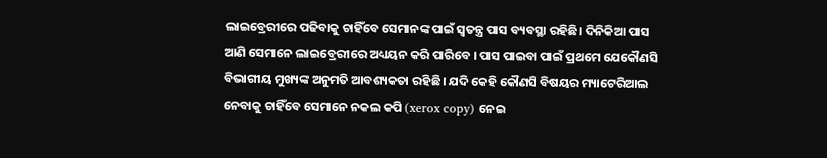ଲାଇବ୍ରେରୀରେ ପଢିବାକୁ ଚାହିଁବେ ସେମାନଙ୍କ ପାଇଁ ସ୍ୱତନ୍ତ୍ର ପାସ ବ୍ୟବସ୍ଥା ରହିଛି। ଦିନିକିଆ ପାସ ଆଣି ସେମାନେ ଲାଇବ୍ରେରୀରେ ଅଧ୍ୟୟନ କରି ପାରିବେ । ପାସ ପାଇବା ପାଇଁ ପ୍ରଥମେ ଯେକୌଣସି ବିଭାଗୀୟ ମୁଖ୍ୟଙ୍କ ଅନୁମତି ଆବଶ୍ୟକତା ରହିଛି । ଯଦି କେହି କୌଣସି ବିଷୟର ମ୍ୟାଟେରିଆଲ ନେବାକୁ ଚାହିଁବେ ସେମାନେ ନକଲ କପି (xerox copy) ନେଇ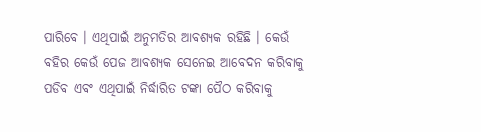ପାରିବେ । ଏଥିପାଇଁ ଅନୁମତିର ଆବଶ୍ୟକ ରହିଛି । କେଉଁ ବହିର କେଉଁ ପେଜ ଆବଶ୍ୟକ ସେନେଇ ଆବେଦନ କରିବାକୁ ପଡିବ ଏବଂ ଏଥିପାଇଁ ନିର୍ଦ୍ଧାରିତ ଟଙ୍କା ପୈଠ କରିବାକୁ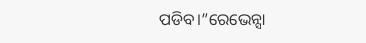ପଡିବ।”ରେଭେନ୍ସା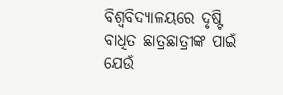ବିଶ୍ୱବିଦ୍ୟାଳୟରେ ଦୃଷ୍ଟି ବାଧିତ ଛାତ୍ରଛାତ୍ରୀଙ୍କ ପାଇଁ ଯେଉଁ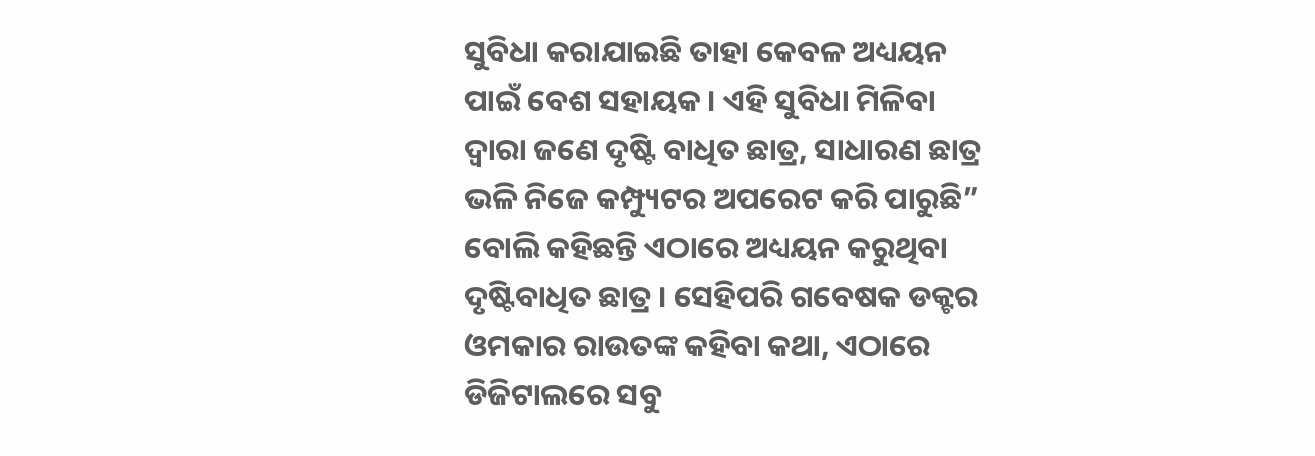ସୁବିଧା କରାଯାଇଛି ତାହା କେବଳ ଅଧ୍ୟୟନ ପାଇଁ ବେଶ ସହାୟକ । ଏହି ସୁବିଧା ମିଳିବା ଦ୍ୱାରା ଜଣେ ଦୃଷ୍ଟି ବାଧିତ ଛାତ୍ର, ସାଧାରଣ ଛାତ୍ର ଭଳି ନିଜେ କମ୍ପ୍ୟୁଟର ଅପରେଟ କରି ପାରୁଛି” ବୋଲି କହିଛନ୍ତି ଏଠାରେ ଅଧ୍ୟୟନ କରୁଥିବା ଦୃଷ୍ଟିବାଧିତ ଛାତ୍ର । ସେହିପରି ଗବେଷକ ଡକ୍ଟର ଓମକାର ରାଉତଙ୍କ କହିବା କଥା, ଏଠାରେ ଡିଜିଟାଲରେ ସବୁ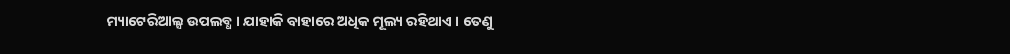ମ୍ୟାଟେରିଆଲ୍ସ ଉପଲବ୍ଧ । ଯାହାକି ବାହାରେ ଅଧିକ ମୂଲ୍ୟ ରହିଥାଏ । ତେଣୁ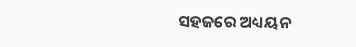ସହଜରେ ଅଧ୍ୟୟନ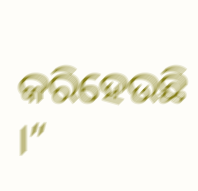କରିହେଉଛି ।”